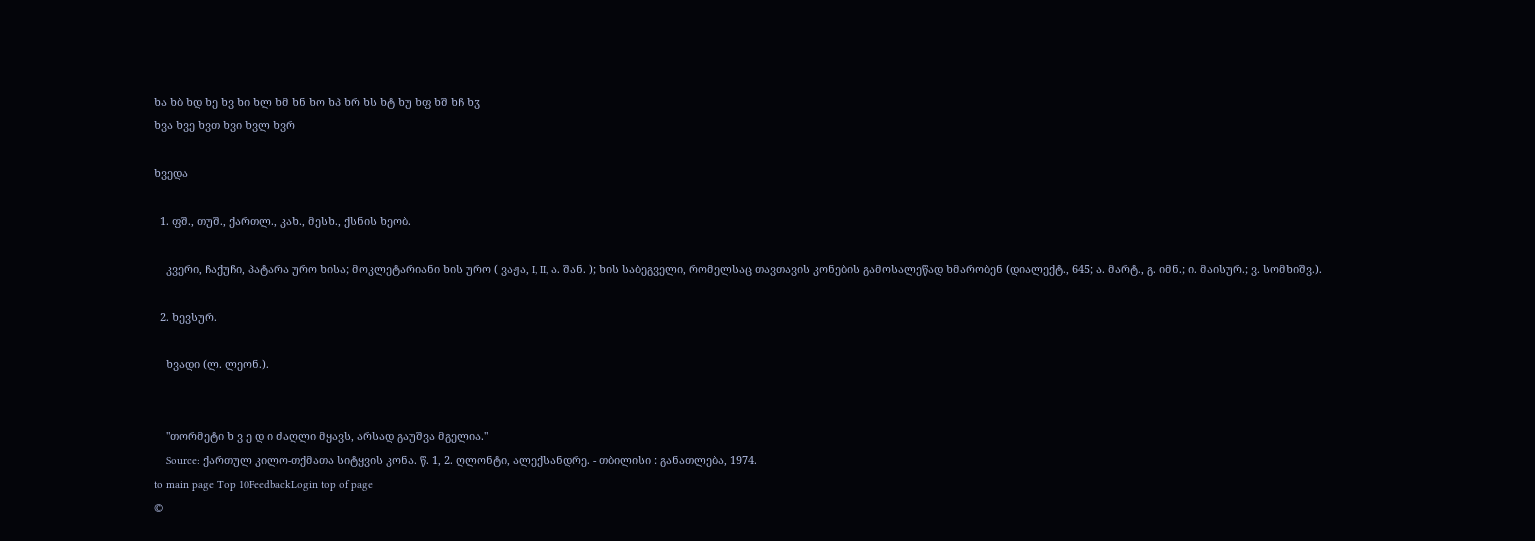ხა ხბ ხდ ხე ხვ ხი ხლ ხმ ხნ ხო ხპ ხრ ხს ხტ ხუ ხფ ხშ ხჩ ხჳ
ხვა ხვე ხვთ ხვი ხვლ ხვრ

ხვედა

  1. ფშ., თუშ., ქართლ., კახ., მესხ., ქსნის ხეობ.

    კვერი, ჩაქუჩი, პატარა ურო ხისა; მოკლეტარიანი ხის ურო ( ვაჟა, I, II, ა. შან. ); ხის საბეგველი, რომელსაც თავთავის კონების გამოსალეწად ხმარობენ (დიალექტ., 645; ა. მარტ., გ. იმნ.; ი. მაისურ.; ვ. სომხიშვ.).

  2. ხევსურ.

    ხვადი (ლ. ლეონ.).


    "თორმეტი ხ ვ ე დ ი ძაღლი მყავს, არსად გაუშვა მგელია."
    Source: ქართულ კილო-თქმათა სიტყვის კონა. წ. 1, 2. ღლონტი, ალექსანდრე. - თბილისი : განათლება, 1974.
to main page Top 10FeedbackLogin top of page
©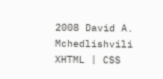2008 David A. Mchedlishvili XHTML | CSS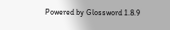Powered by Glossword 1.8.9